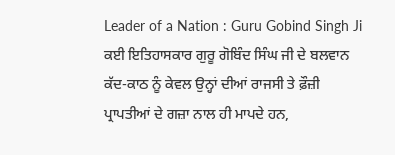Leader of a Nation : Guru Gobind Singh Ji
ਕਈ ਇਤਿਹਾਸਕਾਰ ਗੁਰੂ ਗੋਬਿੰਦ ਸਿੰਘ ਜੀ ਦੇ ਬਲਵਾਨ ਕੱਦ-ਕਾਠ ਨੂੰ ਕੇਵਲ ਉਨ੍ਹਾਂ ਦੀਆਂ ਰਾਜਸੀ ਤੇ ਫ਼ੌਜ਼ੀ ਪ੍ਰਾਪਤੀਆਂ ਦੇ ਗਜ਼ਾ ਨਾਲ ਹੀ ਮਾਪਦੇ ਹਨ,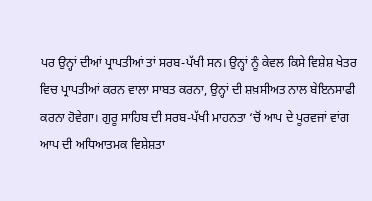ਪਰ ਉਨ੍ਹਾਂ ਦੀਆਂ ਪ੍ਰਾਪਤੀਆਂ ਤਾਂ ਸਰਬ-ਪੱਖੀ ਸਨ। ਉਨ੍ਹਾਂ ਨੂੰ ਕੇਵਲ ਕਿਸੇ ਵਿਸ਼ੇਸ਼ ਖੇਤਰ ਵਿਚ ਪ੍ਰਾਪਤੀਆਂ ਕਰਨ ਵਾਲਾ ਸਾਬਤ ਕਰਨਾ, ਉਨ੍ਹਾਂ ਦੀ ਸ਼ਖ਼ਸੀਅਤ ਨਾਲ ਬੇਇਨਸਾਫੀ ਕਰਨਾ ਹੋਵੇਗਾ। ਗੁਰੂ ਸਾਹਿਬ ਦੀ ਸਰਬ-ਪੱਖੀ ਮਾਹਨਤਾ ‘ਚੋਂ ਆਪ ਦੇ ਪੂਰਵਜਾਂ ਵਾਂਗ ਆਪ ਦੀ ਅਧਿਆਤਮਕ ਵਿਸ਼ੇਸ਼ਤਾ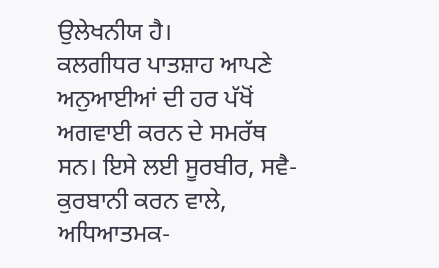ਉਲੇਖਨੀਯ ਹੈ।
ਕਲਗੀਧਰ ਪਾਤਸ਼ਾਹ ਆਪਣੇ ਅਨੁਆਈਆਂ ਦੀ ਹਰ ਪੱਖੋਂ ਅਗਵਾਈ ਕਰਨ ਦੇ ਸਮਰੱਥ ਸਨ। ਇਸੇ ਲਈ ਸੂਰਬੀਰ, ਸਵੈ-ਕੁਰਬਾਨੀ ਕਰਨ ਵਾਲੇ, ਅਧਿਆਤਮਕ-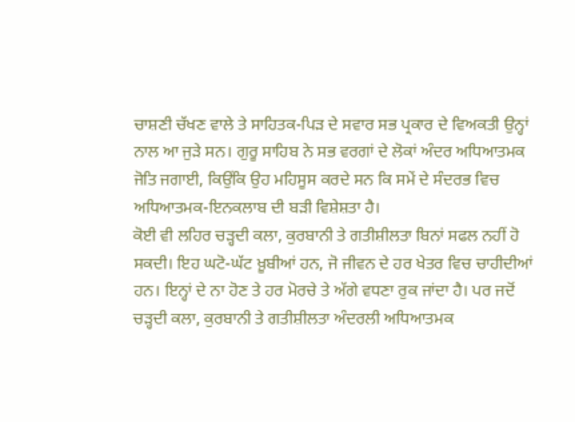ਚਾਸ਼ਣੀ ਚੱਖਣ ਵਾਲੇ ਤੇ ਸਾਹਿਤਕ-ਪਿੜ ਦੇ ਸਵਾਰ ਸਭ ਪ੍ਰਕਾਰ ਦੇ ਵਿਅਕਤੀ ਉਨ੍ਹਾਂ ਨਾਲ ਆ ਜੁੜੇ ਸਨ। ਗੁਰੂ ਸਾਹਿਬ ਨੇ ਸਭ ਵਰਗਾਂ ਦੇ ਲੋਕਾਂ ਅੰਦਰ ਅਧਿਆਤਮਕ ਜੋਤਿ ਜਗਾਈ, ਕਿਉਂਕਿ ਉਹ ਮਹਿਸੂਸ ਕਰਦੇ ਸਨ ਕਿ ਸਮੇਂ ਦੇ ਸੰਦਰਭ ਵਿਚ ਅਧਿਆਤਮਕ-ਇਨਕਲਾਬ ਦੀ ਬੜੀ ਵਿਸ਼ੇਸ਼ਤਾ ਹੈ।
ਕੋਈ ਵੀ ਲਹਿਰ ਚੜ੍ਹਦੀ ਕਲਾ, ਕੁਰਬਾਨੀ ਤੇ ਗਤੀਸ਼ੀਲਤਾ ਬਿਨਾਂ ਸਫਲ ਨਹੀਂ ਹੋ ਸਕਦੀ। ਇਹ ਘਟੋ-ਘੱਟ ਖ਼ੂਬੀਆਂ ਹਨ, ਜੋ ਜੀਵਨ ਦੇ ਹਰ ਖੇਤਰ ਵਿਚ ਚਾਹੀਦੀਆਂ ਹਨ। ਇਨ੍ਹਾਂ ਦੇ ਨਾ ਹੋਣ ਤੇ ਹਰ ਮੋਰਚੇ ਤੇ ਅੱਗੇ ਵਧਣਾ ਰੁਕ ਜਾਂਦਾ ਹੈ। ਪਰ ਜਦੋਂ ਚੜ੍ਹਦੀ ਕਲਾ, ਕੁਰਬਾਨੀ ਤੇ ਗਤੀਸ਼ੀਲਤਾ ਅੰਦਰਲੀ ਅਧਿਆਤਮਕ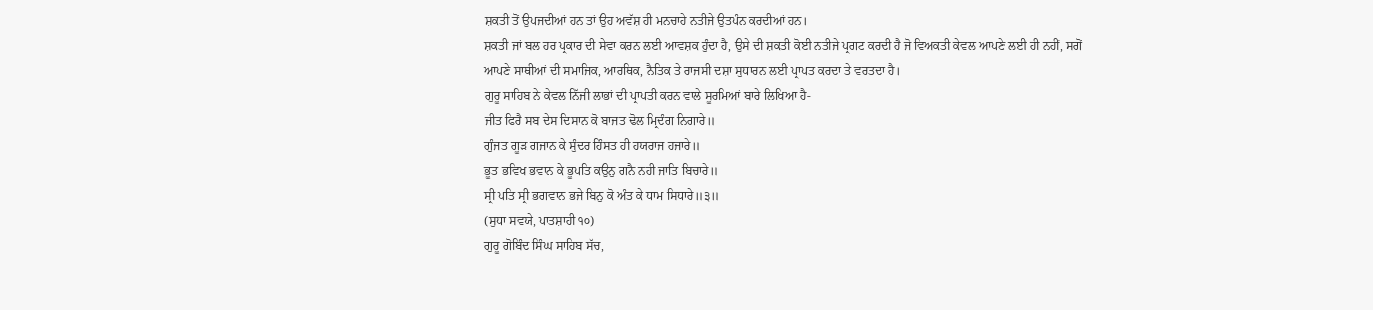ਸ਼ਕਤੀ ਤੋਂ ਉਪਜਦੀਆਂ ਹਨ ਤਾਂ ਉਹ ਅਵੱਸ਼ ਹੀ ਮਨਚਾਹੇ ਨਤੀਜੇ ਉਤਪੰਨ ਕਰਦੀਆਂ ਹਨ।
ਸ਼ਕਤੀ ਜਾਂ ਬਲ ਹਰ ਪ੍ਰਕਾਰ ਦੀ ਸੇਵਾ ਕਰਨ ਲਈ ਆਵਸ਼ਕ ਹੁੰਦਾ ਹੈ, ਉਸੇ ਦੀ ਸ਼ਕਤੀ ਕੋਈ ਨਤੀਜੇ ਪ੍ਰਗਟ ਕਰਦੀ ਹੈ ਜੋ ਵਿਅਕਤੀ ਕੇਵਲ ਆਪਣੇ ਲਈ ਹੀ ਨਹੀਂ, ਸਗੋਂ ਆਪਣੇ ਸਾਥੀਆਂ ਦੀ ਸਮਾਜਿਕ, ਆਰਥਿਕ, ਨੈਤਿਕ ਤੇ ਰਾਜਸੀ ਦਸ਼ਾ ਸੁਧਾਰਨ ਲਈ ਪ੍ਰਾਪਤ ਕਰਦਾ ਤੇ ਵਰਤਦਾ ਹੈ।
ਗੁਰੂ ਸਾਹਿਬ ਨੇ ਕੇਵਲ ਨਿੱਜੀ ਲਾਭਾਂ ਦੀ ਪ੍ਰਾਪਤੀ ਕਰਨ ਵਾਲੇ ਸੂਰਮਿਆਂ ਬਾਰੇ ਲਿਖਿਆ ਹੈ-
ਜੀਤ ਫਿਰੈ ਸਬ ਦੇਸ ਦਿਸਾਨ ਕੋ ਬਾਜਤ ਢੋਲ ਮ੍ਰਿਦੰਗ ਨਿਗਾਰੇ॥
ਗੁੰਜਤ ਗੂੜ ਗਜਾਨ ਕੇ ਸੁੰਦਰ ਹਿੰਸਤ ਹੀ ਹਯਰਾਜ ਹਜਾਰੇ॥
ਭੂਤ ਭਵਿਖ ਭਵਾਨ ਕੇ ਭੂਪਤਿ ਕਉਨੁ ਗਨੈ ਨਹੀ ਜਾਤਿ ਬਿਚਾਰੇ॥
ਸ੍ਰੀ ਪਤਿ ਸ੍ਰੀ ਭਗਵਾਨ ਭਜੇ ਬਿਨੁ ਕੋ ਅੰਤ ਕੇ ਧਾਮ ਸਿਧਾਰੇ॥੩॥
(ਸੁਧਾ ਸਵਯੇ, ਪਾਤਸ਼ਾਹੀ ੧੦)
ਗੁਰੂ ਗੋਬਿੰਦ ਸਿੰਘ ਸਾਹਿਬ ਸੱਚ,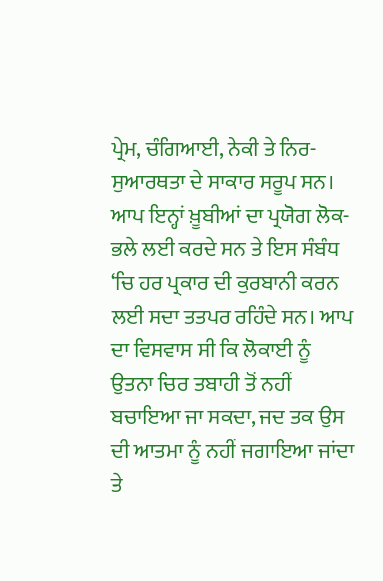ਪ੍ਰੇਮ, ਚੰਗਿਆਈ, ਨੇਕੀ ਤੇ ਨਿਰ-ਸੁਆਰਥਤਾ ਦੇ ਸਾਕਾਰ ਸਰੂਪ ਸਨ। ਆਪ ਇਨ੍ਹਾਂ ਖ਼ੂਬੀਆਂ ਦਾ ਪ੍ਰਯੋਗ ਲੋਕ-ਭਲੇ ਲਈ ਕਰਦੇ ਸਨ ਤੇ ਇਸ ਸੰਬੰਧ ‘ਚਿ ਹਰ ਪ੍ਰਕਾਰ ਦੀ ਕੁਰਬਾਨੀ ਕਰਨ ਲਈ ਸਦਾ ਤਤਪਰ ਰਹਿੰਦੇ ਸਨ। ਆਪ ਦਾ ਵਿਸਵਾਸ ਸੀ ਕਿ ਲੋਕਾਈ ਨੂੰ ਉਤਨਾ ਚਿਰ ਤਬਾਹੀ ਤੋਂ ਨਹੀਂ ਬਚਾਇਆ ਜਾ ਸਕਦਾ, ਜਦ ਤਕ ਉਸ ਦੀ ਆਤਮਾ ਨੂੰ ਨਹੀਂ ਜਗਾਇਆ ਜਾਂਦਾ ਤੇ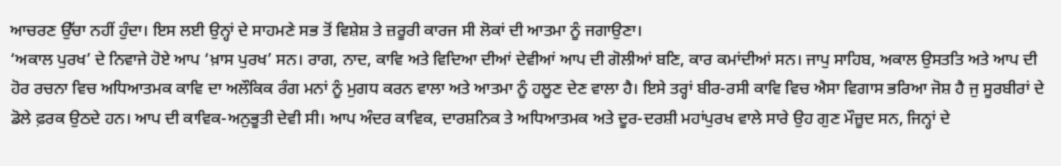ਆਚਰਣ ਉੱਚਾ ਨਹੀਂ ਹੁੰਦਾ। ਇਸ ਲਈ ਉਨ੍ਹਾਂ ਦੇ ਸਾਹਮਣੇ ਸਭ ਤੋਂ ਵਿਸ਼ੇਸ਼ ਤੇ ਜ਼ਰੂਰੀ ਕਾਰਜ ਸੀ ਲੋਕਾਂ ਦੀ ਆਤਮਾ ਨੂੰ ਜਗਾਉਣਾ।
‘ਅਕਾਲ ਪੁਰਖ’ ਦੇ ਨਿਵਾਜੇ ਹੋਏ ਆਪ ‘ਖ਼ਾਸ ਪੁਰਖ’ ਸਨ। ਰਾਗ, ਨਾਦ, ਕਾਵਿ ਅਤੇ ਵਿਦਿਆ ਦੀਆਂ ਦੇਵੀਆਂ ਆਪ ਦੀ ਗੋਲੀਆਂ ਬਣਿ, ਕਾਰ ਕਮਾਂਦੀਆਂ ਸਨ। ਜਾਪੁ ਸਾਹਿਬ, ਅਕਾਲ ਉਸਤਤਿ ਅਤੇ ਆਪ ਦੀ ਹੋਰ ਰਚਨਾ ਵਿਚ ਅਧਿਆਤਮਕ ਕਾਵਿ ਦਾ ਅਲੌਕਿਕ ਰੰਗ ਮਨਾਂ ਨੂੰ ਮੁਗਧ ਕਰਨ ਵਾਲਾ ਅਤੇ ਆਤਮਾ ਨੂੰ ਹਲੂਣ ਦੇਣ ਵਾਲਾ ਹੈ। ਇਸੇ ਤਰ੍ਹਾਂ ਬੀਰ-ਰਸੀ ਕਾਵਿ ਵਿਚ ਐਸਾ ਵਿਗਾਸ ਭਰਿਆ ਜੋਸ਼ ਹੈ ਜੁ ਸੂਰਬੀਰਾਂ ਦੇ ਡੋਲੇ ਫ਼ਰਕ ਉਠਦੇ ਹਨ। ਆਪ ਦੀ ਕਾਵਿਕ-ਅਨੁਭੂਤੀ ਦੇਵੀ ਸੀ। ਆਪ ਅੰਦਰ ਕਾਵਿਕ, ਦਾਰਸ਼ਨਿਕ ਤੇ ਅਧਿਆਤਮਕ ਅਤੇ ਦੂਰ-ਦਰਸ਼ੀ ਮਹਾਂਪੁਰਖ ਵਾਲੇ ਸਾਰੇ ਉਹ ਗੁਣ ਮੌਜ਼ੂਦ ਸਨ, ਜਿਨ੍ਹਾਂ ਦੇ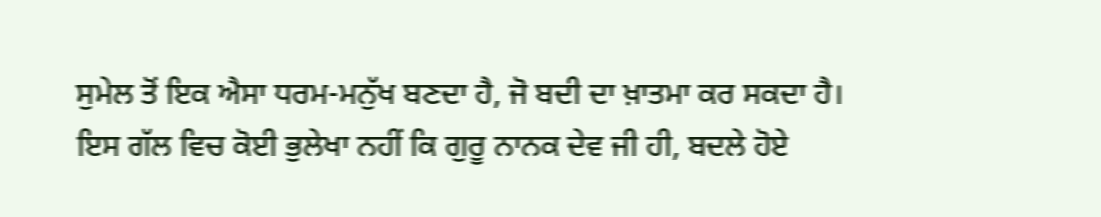ਸੁਮੇਲ ਤੋਂ ਇਕ ਐਸਾ ਧਰਮ-ਮਨੁੱਖ ਬਣਦਾ ਹੈ, ਜੋ ਬਦੀ ਦਾ ਖ਼ਾਤਮਾ ਕਰ ਸਕਦਾ ਹੈ।
ਇਸ ਗੱਲ ਵਿਚ ਕੋਈ ਭੁਲੇਖਾ ਨਹੀਂ ਕਿ ਗੁਰੂ ਨਾਨਕ ਦੇਵ ਜੀ ਹੀ, ਬਦਲੇ ਹੋਏ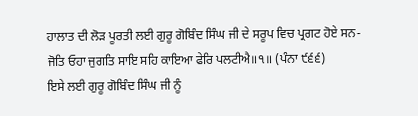ਹਾਲਾਤ ਦੀ ਲੋੜ ਪੂਰਤੀ ਲਈ ਗੁਰੂ ਗੋਬਿੰਦ ਸਿੰਘ ਜੀ ਦੇ ਸਰੂਪ ਵਿਚ ਪ੍ਰਗਟ ਹੋਏ ਸਨ-
ਜੋਤਿ ਓਹਾ ਜੁਗਤਿ ਸਾਇ ਸਹਿ ਕਾਇਆ ਫੇਰਿ ਪਲਟੀਐ॥੧॥ (ਪੰਨਾ ੯੬੬)
ਇਸੇ ਲਈ ਗੁਰੂ ਗੋਬਿੰਦ ਸਿੰਘ ਜੀ ਨੂੰ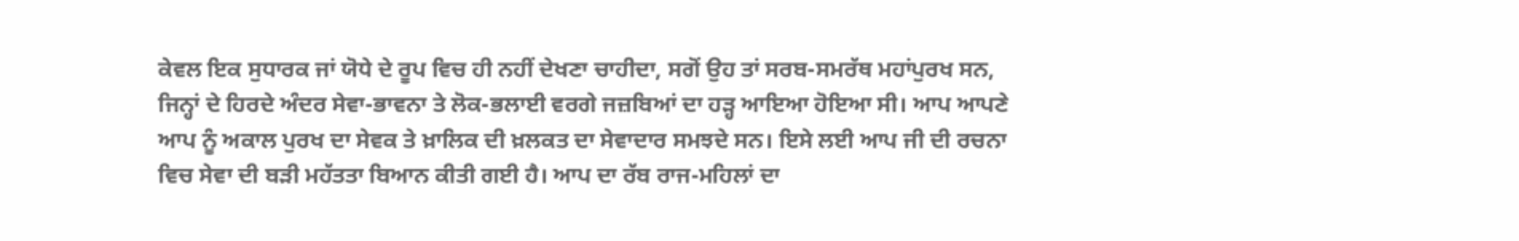ਕੇਵਲ ਇਕ ਸੁਧਾਰਕ ਜਾਂ ਯੋਧੇ ਦੇ ਰੂਪ ਵਿਚ ਹੀ ਨਹੀਂ ਦੇਖਣਾ ਚਾਹੀਦਾ, ਸਗੋਂ ਉਹ ਤਾਂ ਸਰਬ-ਸਮਰੱਥ ਮਹਾਂਪੁਰਖ ਸਨ, ਜਿਨ੍ਹਾਂ ਦੇ ਹਿਰਦੇ ਅੰਦਰ ਸੇਵਾ-ਭਾਵਨਾ ਤੇ ਲੋਕ-ਭਲਾਈ ਵਰਗੇ ਜਜ਼ਬਿਆਂ ਦਾ ਹੜ੍ਹ ਆਇਆ ਹੋਇਆ ਸੀ। ਆਪ ਆਪਣੇ ਆਪ ਨੂੰ ਅਕਾਲ ਪੁਰਖ ਦਾ ਸੇਵਕ ਤੇ ਖ਼ਾਲਿਕ ਦੀ ਖ਼ਲਕਤ ਦਾ ਸੇਵਾਦਾਰ ਸਮਝਦੇ ਸਨ। ਇਸੇ ਲਈ ਆਪ ਜੀ ਦੀ ਰਚਨਾ ਵਿਚ ਸੇਵਾ ਦੀ ਬੜੀ ਮਹੱਤਤਾ ਬਿਆਨ ਕੀਤੀ ਗਈ ਹੈ। ਆਪ ਦਾ ਰੱਬ ਰਾਜ-ਮਹਿਲਾਂ ਦਾ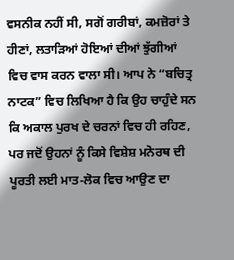ਵਸਨੀਕ ਨਹੀਂ ਸੀ, ਸਗੋਂ ਗਰੀਬਾਂ, ਕਮਜ਼ੋਰਾਂ ਤੇ ਹੀਣਾਂ, ਲਤਾੜਿਆਂ ਹੋਇਆਂ ਦੀਆਂ ਝੁੱਗੀਆਂ ਵਿਚ ਵਾਸ ਕਰਨ ਵਾਲਾ ਸੀ। ਆਪ ਨੇ “ਬਚਿਤ੍ਰ ਨਾਟਕ” ਵਿਚ ਲਿਖਿਆ ਹੈ ਕਿ ਉਹ ਚਾਹੁੰਦੇ ਸਨ ਕਿ ਅਕਾਲ ਪੁਰਖ ਦੇ ਚਰਨਾਂ ਵਿਚ ਹੀ ਰਹਿਣ, ਪਰ ਜਦੋਂ ਉਹਨਾਂ ਨੂੰ ਕਿਸੇ ਵਿਸ਼ੇਸ਼ ਮਨੋਰਥ ਦੀ ਪੂਰਤੀ ਲਈ ਮਾਤ-ਲੋਕ ਵਿਚ ਆਉਣ ਦਾ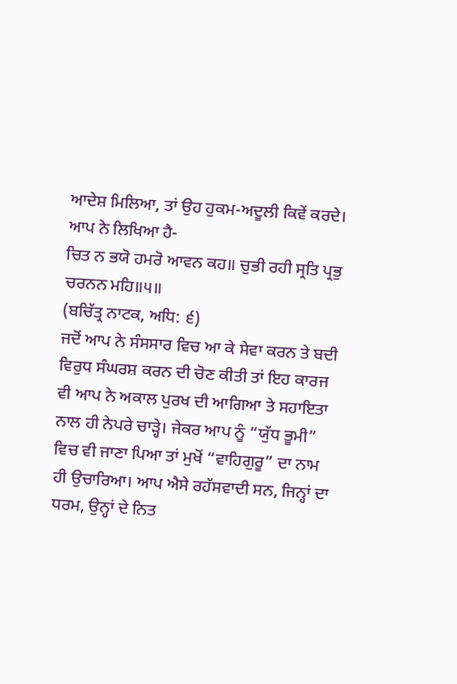ਆਦੇਸ਼ ਮਿਲਿਆ, ਤਾਂ ਉਹ ਹੁਕਮ-ਅਦੂਲੀ ਕਿਵੇਂ ਕਰਦੇ। ਆਪ ਨੇ ਲਿਖਿਆ ਹੈ-
ਚਿਤ ਨ ਭਯੋ ਹਮਰੋ ਆਵਨ ਕਹ॥ ਚੁਭੀ ਰਹੀ ਸ੍ਰਤਿ ਪ੍ਰਭੁ ਚਰਨਨ ਮਹਿ॥੫॥
(ਬਚਿੱਤ੍ਰ ਨਾਟਕ, ਅਧਿ: ੬)
ਜਦੋਂ ਆਪ ਨੇ ਸੰਸਸਾਰ ਵਿਚ ਆ ਕੇ ਸੇਵਾ ਕਰਨ ਤੇ ਬਦੀ ਵਿਰੁਧ ਸੰਘਰਸ਼ ਕਰਨ ਦੀ ਚੋਣ ਕੀਤੀ ਤਾਂ ਇਹ ਕਾਰਜ ਵੀ ਆਪ ਨੇ ਅਕਾਲ ਪੁਰਖ ਦੀ ਆਗਿਆ ਤੇ ਸਹਾਇਤਾ ਨਾਲ ਹੀ ਨੇਪਰੇ ਚਾੜ੍ਹੇ। ਜੇਕਰ ਆਪ ਨੂੰ “ਯੁੱਧ ਭੂਮੀ” ਵਿਚ ਵੀ ਜਾਣਾ ਪਿਆ ਤਾਂ ਮੁਖੋਂ “ਵਾਹਿਗੁਰੂ” ਦਾ ਨਾਮ ਹੀ ਉਚਾਰਿਆ। ਆਪ ਐਸੇ ਰਹੱਸਵਾਦੀ ਸਨ, ਜਿਨ੍ਹਾਂ ਦਾ ਧਰਮ, ਉਨ੍ਹਾਂ ਦੇ ਨਿਤ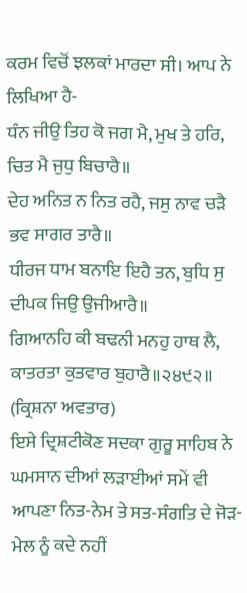ਕਰਮ ਵਿਚੋਂ ਝਲਕਾਂ ਮਾਰਦਾ ਸੀ। ਆਪ ਨੇ ਲਿਖਿਆ ਹੈ-
ਧੰਨ ਜੀਉ ਤਿਹ ਕੋ ਜਗ ਮੈ, ਮੁਖ ਤੇ ਹਰਿ, ਚਿਤ ਮੈ ਜੁਧੁ ਬਿਚਾਰੈ॥
ਦੇਹ ਅਨਿਤ ਨ ਨਿਤ ਰਹੈ, ਜਸੁ ਨਾਵ ਚੜੈ ਭਵ ਸਾਗਰ ਤਾਰੈ॥
ਧੀਰਜ ਧਾਮ ਬਨਾਇ ਇਹੈ ਤਨ, ਬੁਧਿ ਸੁ ਦੀਪਕ ਜਿਉ ਉਜੀਆਰੈ॥
ਗਿਆਨਹਿ ਕੀ ਬਢਨੀ ਮਨਹੁ ਹਾਥ ਲੈ, ਕਾਤਰਤਾ ਕੁਤਵਾਰ ਬੁਹਾਰੈ॥੨੪੯੨॥
(ਕ੍ਰਿਸ਼ਨਾ ਅਵਤਾਰ)
ਇਸੇ ਦ੍ਰਿਸ਼ਟੀਕੋਣ ਸਦਕਾ ਗੁਰੂ ਸਾਹਿਬ ਨੇ ਘਮਸਾਨ ਦੀਆਂ ਲੜਾਈਆਂ ਸਮੇਂ ਵੀ ਆਪਣਾ ਨਿਤ-ਨੇਮ ਤੇ ਸਤ-ਸੰਗਤਿ ਦੇ ਜੋੜ-ਮੇਲ ਨੂੰ ਕਦੇ ਨਹੀਂ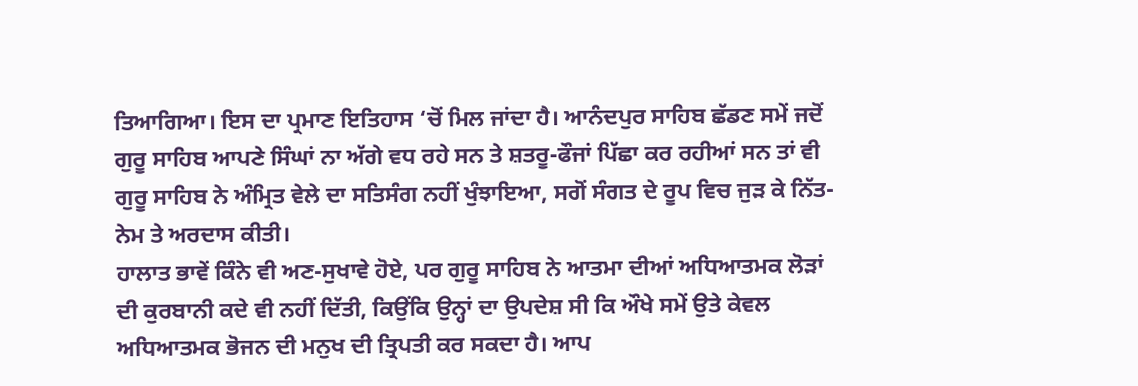ਤਿਆਗਿਆ। ਇਸ ਦਾ ਪ੍ਰਮਾਣ ਇਤਿਹਾਸ ‘ਚੋਂ ਮਿਲ ਜਾਂਦਾ ਹੈ। ਆਨੰਦਪੁਰ ਸਾਹਿਬ ਛੱਡਣ ਸਮੇਂ ਜਦੋਂ ਗੁਰੂ ਸਾਹਿਬ ਆਪਣੇ ਸਿੰਘਾਂ ਨਾ ਅੱਗੇ ਵਧ ਰਹੇ ਸਨ ਤੇ ਸ਼ਤਰੂ-ਫੌਜਾਂ ਪਿੱਛਾ ਕਰ ਰਹੀਆਂ ਸਨ ਤਾਂ ਵੀ ਗੁਰੂ ਸਾਹਿਬ ਨੇ ਅੰਮ੍ਰਿਤ ਵੇਲੇ ਦਾ ਸਤਿਸੰਗ ਨਹੀਂ ਖੁੰਝਾਇਆ, ਸਗੋਂ ਸੰਗਤ ਦੇ ਰੂਪ ਵਿਚ ਜੁੜ ਕੇ ਨਿੱਤ-ਨੇਮ ਤੇ ਅਰਦਾਸ ਕੀਤੀ।
ਹਾਲਾਤ ਭਾਵੇਂ ਕਿੰਨੇ ਵੀ ਅਣ-ਸੁਖਾਵੇ ਹੋਏ, ਪਰ ਗੁਰੂ ਸਾਹਿਬ ਨੇ ਆਤਮਾ ਦੀਆਂ ਅਧਿਆਤਮਕ ਲੋੜਾਂ ਦੀ ਕੁਰਬਾਨੀ ਕਦੇ ਵੀ ਨਹੀਂ ਦਿੱਤੀ, ਕਿਉਂਕਿ ਉਨ੍ਹਾਂ ਦਾ ਉਪਦੇਸ਼ ਸੀ ਕਿ ਔਖੇ ਸਮੇਂ ਉਤੇ ਕੇਵਲ ਅਧਿਆਤਮਕ ਭੋਜਨ ਦੀ ਮਨੁਖ ਦੀ ਤ੍ਰਿਪਤੀ ਕਰ ਸਕਦਾ ਹੈ। ਆਪ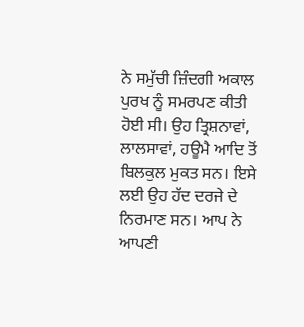ਨੇ ਸਮੁੱਚੀ ਜ਼ਿੰਦਗੀ ਅਕਾਲ ਪੁਰਖ ਨੂੰ ਸਮਰਪਣ ਕੀਤੀ ਹੋਈ ਸੀ। ਉਹ ਤ੍ਰਿਸ਼ਨਾਵਾਂ, ਲਾਲਸਾਵਾਂ, ਹਊਮੈ ਆਦਿ ਤੋਂ ਬਿਲਕੁਲ ਮੁਕਤ ਸਨ। ਇਸੇ ਲਈ ਉਹ ਹੱਦ ਦਰਜੇ ਦੇ ਨਿਰਮਾਣ ਸਨ। ਆਪ ਨੇ ਆਪਣੀ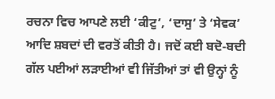ਰਚਨਾ ਵਿਚ ਆਪਣੇ ਲਈ ‘ਕੀਟੁ’, ‘ਦਾਸੁ’ ਤੇ ‘ਸੇਵਕ’ ਆਦਿ ਸ਼ਬਦਾਂ ਦੀ ਵਰਤੋਂ ਕੀਤੀ ਹੈ। ਜਦੋਂ ਕਈ ਬਦੋ-ਬਦੀ ਗੱਲ ਪਈਆਂ ਲੜਾਈਆਂ ਵੀ ਜਿੱਤੀਆਂ ਤਾਂ ਵੀ ਉਨ੍ਹਾਂ ਨੂੰ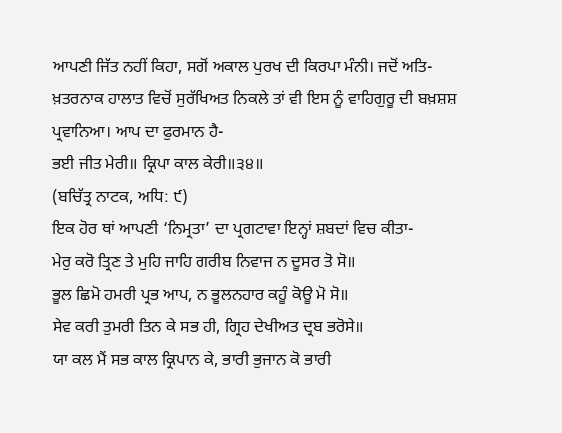ਆਪਣੀ ਜਿੱਤ ਨਹੀਂ ਕਿਹਾ, ਸਗੋਂ ਅਕਾਲ ਪੁਰਖ ਦੀ ਕਿਰਪਾ ਮੰਨੀ। ਜਦੋਂ ਅਤਿ-ਖ਼ਤਰਨਾਕ ਹਾਲਾਤ ਵਿਚੋਂ ਸੁਰੱਖਿਅਤ ਨਿਕਲੇ ਤਾਂ ਵੀ ਇਸ ਨੂੰ ਵਾਹਿਗੁਰੂ ਦੀ ਬਖ਼ਸ਼ਸ਼ ਪ੍ਰਵਾਨਿਆ। ਆਪ ਦਾ ਫੁਰਮਾਨ ਹੈ-
ਭਈ ਜੀਤ ਮੇਰੀ॥ ਕ੍ਰਿਪਾ ਕਾਲ ਕੇਰੀ॥੩੪॥
(ਬਚਿੱਤ੍ਰ ਨਾਟਕ, ਅਧਿ: ੯)
ਇਕ ਹੋਰ ਥਾਂ ਆਪਣੀ ‘ਨਿਮ੍ਰਤਾ’ ਦਾ ਪ੍ਰਗਟਾਵਾ ਇਨ੍ਹਾਂ ਸ਼ਬਦਾਂ ਵਿਚ ਕੀਤਾ-
ਮੇਰੁ ਕਰੋ ਤ੍ਰਿਣ ਤੇ ਮੁਹਿ ਜਾਹਿ ਗਰੀਬ ਨਿਵਾਜ ਨ ਦੂਸਰ ਤੋ ਸੋ॥
ਭੂਲ ਛਿਮੋ ਹਮਰੀ ਪ੍ਰਭ ਆਪ, ਨ ਭੂਲਨਹਾਰ ਕਹੂੰ ਕੋਊ ਮੋ ਸੋ॥
ਸੇਵ ਕਰੀ ਤੁਮਰੀ ਤਿਨ ਕੇ ਸਭ ਹੀ, ਗ੍ਰਿਹ ਦੇਖੀਅਤ ਦ੍ਰਬ ਭਰੋਸੇ॥
ਯਾ ਕਲ ਮੈਂ ਸਭ ਕਾਲ ਕ੍ਰਿਪਾਨ ਕੇ, ਭਾਰੀ ਭੁਜਾਨ ਕੋ ਭਾਰੀ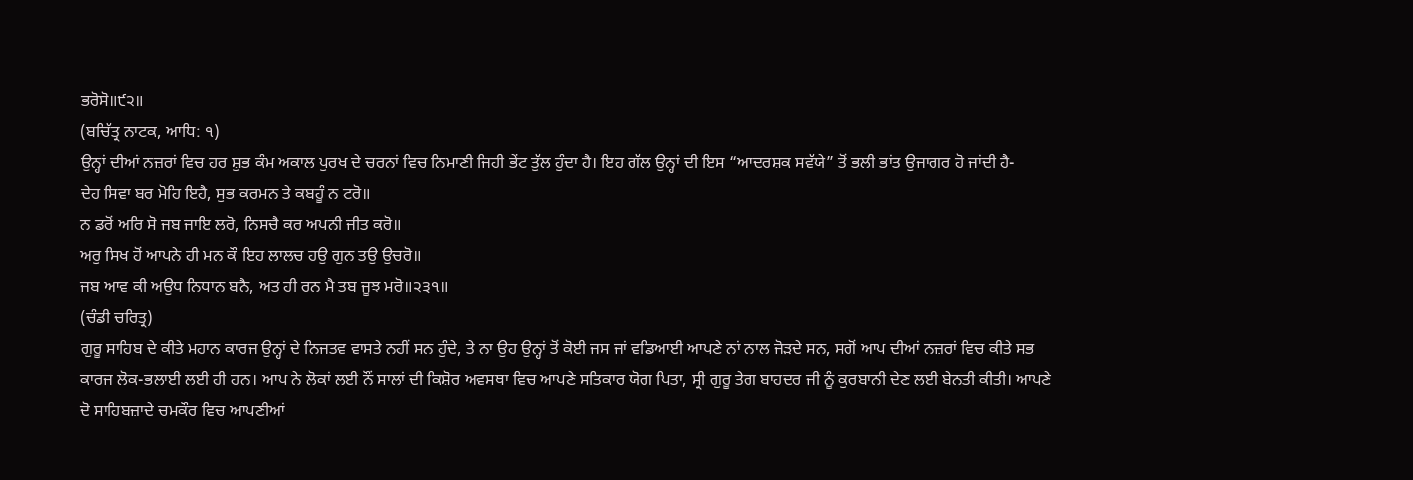ਭਰੋਸੋ॥੯੨॥
(ਬਚਿੱਤ੍ਰ ਨਾਟਕ, ਆਧਿ: ੧)
ਉਨ੍ਹਾਂ ਦੀਆਂ ਨਜ਼ਰਾਂ ਵਿਚ ਹਰ ਸ਼ੁਭ ਕੰਮ ਅਕਾਲ ਪੁਰਖ ਦੇ ਚਰਨਾਂ ਵਿਚ ਨਿਮਾਣੀ ਜਿਹੀ ਭੇਂਟ ਤੁੱਲ ਹੁੰਦਾ ਹੈ। ਇਹ ਗੱਲ ਉਨ੍ਹਾਂ ਦੀ ਇਸ “ਆਦਰਸ਼ਕ ਸਵੱਯੇ” ਤੋਂ ਭਲੀ ਭਾਂਤ ਉਜਾਗਰ ਹੋ ਜਾਂਦੀ ਹੈ-
ਦੇਹ ਸਿਵਾ ਬਰ ਮੋਹਿ ਇਹੈ, ਸੁਭ ਕਰਮਨ ਤੇ ਕਬਹੂੰ ਨ ਟਰੋ॥
ਨ ਡਰੋਂ ਅਰਿ ਸੋ ਜਬ ਜਾਇ ਲਰੋ, ਨਿਸਚੈ ਕਰ ਅਪਨੀ ਜੀਤ ਕਰੋ॥
ਅਰੁ ਸਿਖ ਹੋਂ ਆਪਨੇ ਹੀ ਮਨ ਕੌ ਇਹ ਲਾਲਚ ਹਉ ਗੁਨ ਤਉ ਉਚਰੋ॥
ਜਬ ਆਵ ਕੀ ਅਉਧ ਨਿਧਾਨ ਬਨੈ, ਅਤ ਹੀ ਰਨ ਮੈ ਤਬ ਜੂਝ ਮਰੋ॥੨੩੧॥
(ਚੰਡੀ ਚਰਿਤ੍ਰ)
ਗੁਰੂ ਸਾਹਿਬ ਦੇ ਕੀਤੇ ਮਹਾਨ ਕਾਰਜ ਉਨ੍ਹਾਂ ਦੇ ਨਿਜਤਵ ਵਾਸਤੇ ਨਹੀਂ ਸਨ ਹੁੰਦੇ, ਤੇ ਨਾ ਉਹ ਉਨ੍ਹਾਂ ਤੋਂ ਕੋਈ ਜਸ ਜਾਂ ਵਡਿਆਈ ਆਪਣੇ ਨਾਂ ਨਾਲ ਜੋੜਦੇ ਸਨ, ਸਗੋਂ ਆਪ ਦੀਆਂ ਨਜ਼ਰਾਂ ਵਿਚ ਕੀਤੇ ਸਭ ਕਾਰਜ ਲੋਕ-ਭਲਾਈ ਲਈ ਹੀ ਹਨ। ਆਪ ਨੇ ਲੋਕਾਂ ਲਈ ਨੌਂ ਸਾਲਾਂ ਦੀ ਕਿਸ਼ੋਰ ਅਵਸਥਾ ਵਿਚ ਆਪਣੇ ਸਤਿਕਾਰ ਯੋਗ ਪਿਤਾ, ਸ੍ਰੀ ਗੁਰੂ ਤੇਗ ਬਾਹਦਰ ਜੀ ਨੂੰ ਕੁਰਬਾਨੀ ਦੇਣ ਲਈ ਬੇਨਤੀ ਕੀਤੀ। ਆਪਣੇ ਦੋ ਸਾਹਿਬਜ਼ਾਦੇ ਚਮਕੌਰ ਵਿਚ ਆਪਣੀਆਂ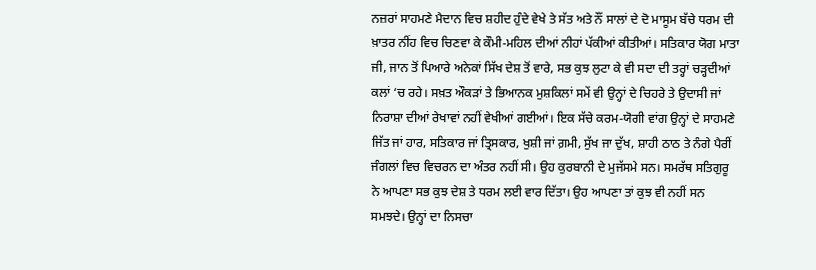ਨਜ਼ਰਾਂ ਸਾਹਮਣੇ ਮੈਦਾਨ ਵਿਚ ਸ਼ਹੀਦ ਹੁੰਦੇ ਵੇਖੇ ਤੇ ਸੱਤ ਅਤੇ ਨੌਂ ਸਾਲਾਂ ਦੇ ਦੋ ਮਾਸੂਮ ਬੱਚੇ ਧਰਮ ਦੀ ਖ਼ਾਤਰ ਨੀਂਹ ਵਿਚ ਚਿਣਵਾ ਕੇ ਕੌਮੀ-ਮਹਿਲ ਦੀਆਂ ਨੀਹਾਂ ਪੱਕੀਆਂ ਕੀਤੀਆਂ। ਸਤਿਕਾਰ ਯੋਗ ਮਾਤਾ ਜੀ, ਜਾਨ ਤੋਂ ਪਿਆਰੇ ਅਨੇਕਾਂ ਸਿੱਖ ਦੇਸ਼ ਤੋਂ ਵਾਰੇ, ਸਭ ਕੁਝ ਲੁਟਾ ਕੇ ਵੀ ਸਦਾ ਦੀ ਤਰ੍ਹਾਂ ਚੜ੍ਹਦੀਆਂ ਕਲਾਂ ‘ਚ ਰਹੇ। ਸਖ਼ਤ ਔਕੜਾਂ ਤੇ ਭਿਆਨਕ ਮੁਸ਼ਕਿਲਾਂ ਸਮੇਂ ਵੀ ਉਨ੍ਹਾਂ ਦੇ ਚਿਹਰੇ ਤੇ ਉਦਾਸੀ ਜਾਂ ਨਿਰਾਸ਼ਾ ਦੀਆਂ ਰੇਖਾਵਾਂ ਨਹੀਂ ਵੇਖੀਆਂ ਗਈਆਂ। ਇਕ ਸੱਚੇ ਕਰਮ-ਯੋਗੀ ਵਾਂਗ ਉਨ੍ਹਾਂ ਦੇ ਸਾਹਮਣੇ ਜਿੱਤ ਜਾਂ ਹਾਰ, ਸਤਿਕਾਰ ਜਾਂ ਤ੍ਰਿਸਕਾਰ, ਖੁਸ਼ੀ ਜਾਂ ਗ਼ਮੀ, ਸੁੱਖ ਜਾ ਦੁੱਖ, ਸ਼ਾਹੀ ਠਾਠ ਤੇ ਨੰਗੇ ਪੈਰੀਂ ਜੰਗਲਾਂ ਵਿਚ ਵਿਚਰਨ ਦਾ ਅੰਤਰ ਨਹੀਂ ਸੀ। ਉਹ ਕੁਰਬਾਨੀ ਦੇ ਮੁਜੱਸਮੇ ਸਨ। ਸਮਰੱਥ ਸਤਿਗੁਰੂ ਨੇ ਆਪਣਾ ਸਭ ਕੁਝ ਦੇਸ਼ ਤੇ ਧਰਮ ਲਈ ਵਾਰ ਦਿੱਤਾ। ਉਹ ਆਪਣਾ ਤਾਂ ਕੁਝ ਵੀ ਨਹੀਂ ਸਨ ਸਮਝਦੇ। ਉਨ੍ਹਾਂ ਦਾ ਨਿਸਚਾ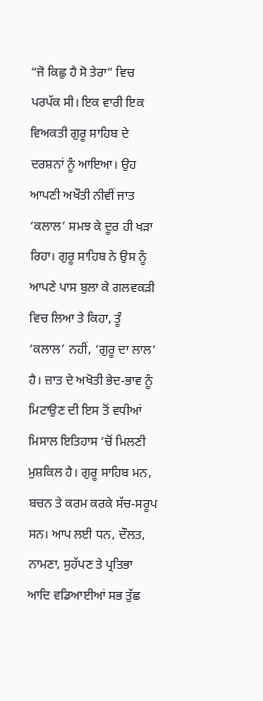“ਜੋ ਕਿਛੁ ਹੈ ਸੋ ਤੇਰਾ” ਵਿਚ ਪਰਪੱਕ ਸੀ। ਇਕ ਵਾਰੀ ਇਕ ਵਿਅਕਤੀ ਗੁਰੂ ਸਾਹਿਬ ਦੇ ਦਰਸ਼ਨਾਂ ਨੂੰ ਆਇਆ। ਉਹ ਆਪਣੀ ਅਖੌਤੀ ਨੀਵੀਂ ਜਾਤ ‘ਕਲਾਲ’ ਸਮਝ ਕੇ ਦੂਰ ਹੀ ਖੜਾ ਰਿਹਾ। ਗੁਰੂ ਸਾਹਿਬ ਨੇ ਉਸ ਨੂੰ ਆਪਣੇ ਪਾਸ ਬੁਲਾ ਕੇ ਗਲਵਕੜੀ ਵਿਚ ਲਿਆ ਤੇ ਕਿਹਾ, ਤੂੰ ‘ਕਲਾਲ’ ਨਹੀਂ, ‘ਗੁਰੂ ਦਾ ਲਾਲ’ ਹੈ। ਜ਼ਾਤ ਦੇ ਅਖੋਤੀ ਭੇਦ-ਭਾਵ ਨੂੰ ਮਿਟਾਉਣ ਦੀ ਇਸ ਤੋਂ ਵਧੀਆਂ ਮਿਸਾਲ ਇਤਿਹਾਸ ‘ਚੋਂ ਮਿਲਣੀ ਮੁਸ਼ਕਿਲ ਹੈ। ਗੁਰੂ ਸਾਹਿਬ ਮਨ, ਬਚਨ ਤੇ ਕਰਮ ਕਰਕੇ ਸੱਚ-ਸਰੂਪ ਸਨ। ਆਪ ਲਈ ਧਨ, ਦੌਲਤ, ਨਾਮਣਾ, ਸੁਹੱਪਣ ਤੇ ਪ੍ਰਤਿਭਾ ਆਦਿ ਵਡਿਆਈਆਂ ਸਭ ਤੁੱਛ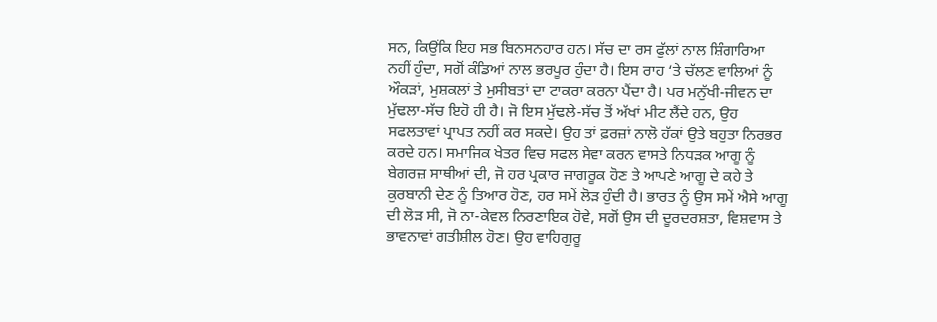ਸਨ, ਕਿਉਂਕਿ ਇਹ ਸਭ ਬਿਨਸਨਹਾਰ ਹਨ। ਸੱਚ ਦਾ ਰਸ ਫੁੱਲਾਂ ਨਾਲ ਸ਼ਿੰਗਾਰਿਆ ਨਹੀਂ ਹੁੰਦਾ, ਸਗੋਂ ਕੰਡਿਆਂ ਨਾਲ ਭਰਪੂਰ ਹੁੰਦਾ ਹੈ। ਇਸ ਰਾਹ ‘ਤੇ ਚੱਲਣ ਵਾਲਿਆਂ ਨੂੰ ਔਕੜਾਂ, ਮੁਸ਼ਕਲਾਂ ਤੇ ਮੁਸੀਬਤਾਂ ਦਾ ਟਾਕਰਾ ਕਰਨਾ ਪੈਂਦਾ ਹੈ। ਪਰ ਮਨੁੱਖੀ-ਜੀਵਨ ਦਾ ਮੁੱਢਲਾ-ਸੱਚ ਇਹੋ ਹੀ ਹੈ। ਜੋ ਇਸ ਮੁੱਢਲੇ-ਸੱਚ ਤੋਂ ਅੱਖਾਂ ਮੀਟ ਲੈਂਦੇ ਹਨ, ਉਹ ਸਫਲਤਾਵਾਂ ਪ੍ਰਾਪਤ ਨਹੀਂ ਕਰ ਸਕਦੇ। ਉਹ ਤਾਂ ਫ਼ਰਜ਼ਾਂ ਨਾਲੋ ਹੱਕਾਂ ਉਤੇ ਬਹੁਤਾ ਨਿਰਭਰ ਕਰਦੇ ਹਨ। ਸਮਾਜਿਕ ਖੇਤਰ ਵਿਚ ਸਫਲ ਸੇਵਾ ਕਰਨ ਵਾਸਤੇ ਨਿਧੜਕ ਆਗੂ ਨੂੰ ਬੇਗਰਜ਼ ਸਾਥੀਆਂ ਦੀ, ਜੋ ਹਰ ਪ੍ਰਕਾਰ ਜਾਗਰੂਕ ਹੋਣ ਤੇ ਆਪਣੇ ਆਗੂ ਦੇ ਕਹੇ ਤੇ ਕੁਰਬਾਨੀ ਦੇਣ ਨੂੰ ਤਿਆਰ ਹੋਣ, ਹਰ ਸਮੇਂ ਲੋੜ ਹੁੰਦੀ ਹੈ। ਭਾਰਤ ਨੂੰ ਉਸ ਸਮੇਂ ਐਸੇ ਆਗੂ ਦੀ ਲੋੜ ਸੀ, ਜੋ ਨਾ-ਕੇਵਲ ਨਿਰਣਾਇਕ ਹੋਵੇ, ਸਗੋਂ ਉਸ ਦੀ ਦੂਰਦਰਸ਼ਤਾ, ਵਿਸ਼ਵਾਸ ਤੇ ਭਾਵਨਾਵਾਂ ਗਤੀਸ਼ੀਲ ਹੋਣ। ਉਹ ਵਾਹਿਗੁਰੂ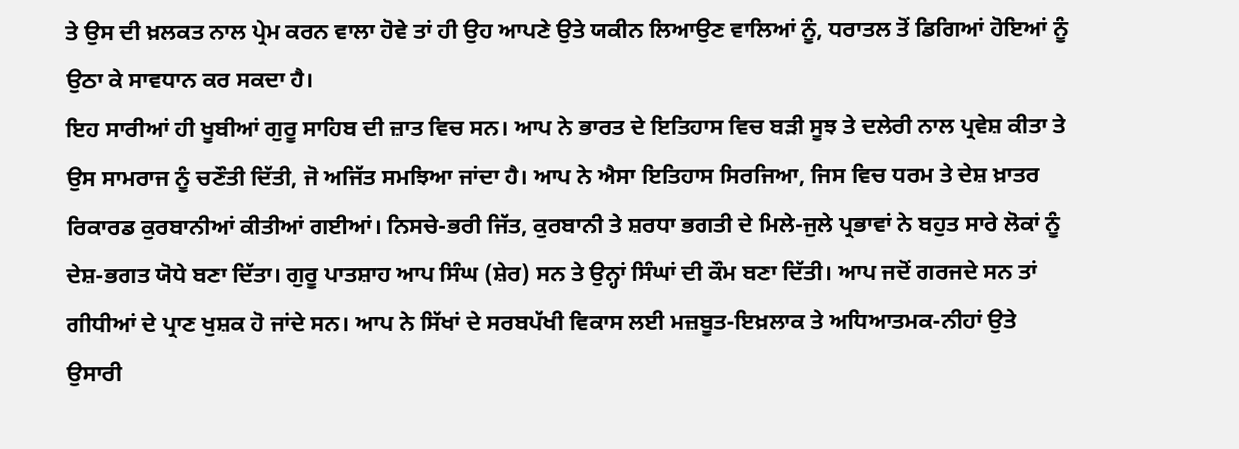ਤੇ ਉਸ ਦੀ ਖ਼ਲਕਤ ਨਾਲ ਪ੍ਰੇਮ ਕਰਨ ਵਾਲਾ ਹੋਵੇ ਤਾਂ ਹੀ ਉਹ ਆਪਣੇ ਉਤੇ ਯਕੀਨ ਲਿਆਉਣ ਵਾਲਿਆਂ ਨੂੰ, ਧਰਾਤਲ ਤੋਂ ਡਿਗਿਆਂ ਹੋਇਆਂ ਨੂੰ ਉਠਾ ਕੇ ਸਾਵਧਾਨ ਕਰ ਸਕਦਾ ਹੈ।
ਇਹ ਸਾਰੀਆਂ ਹੀ ਖੂਬੀਆਂ ਗੁਰੂ ਸਾਹਿਬ ਦੀ ਜ਼ਾਤ ਵਿਚ ਸਨ। ਆਪ ਨੇ ਭਾਰਤ ਦੇ ਇਤਿਹਾਸ ਵਿਚ ਬੜੀ ਸੂਝ ਤੇ ਦਲੇਰੀ ਨਾਲ ਪ੍ਰਵੇਸ਼ ਕੀਤਾ ਤੇ ਉਸ ਸਾਮਰਾਜ ਨੂੰ ਚਣੌਤੀ ਦਿੱਤੀ, ਜੋ ਅਜਿੱਤ ਸਮਝਿਆ ਜਾਂਦਾ ਹੈ। ਆਪ ਨੇ ਐਸਾ ਇਤਿਹਾਸ ਸਿਰਜਿਆ, ਜਿਸ ਵਿਚ ਧਰਮ ਤੇ ਦੇਸ਼ ਖ਼ਾਤਰ ਰਿਕਾਰਡ ਕੁਰਬਾਨੀਆਂ ਕੀਤੀਆਂ ਗਈਆਂ। ਨਿਸਚੇ-ਭਰੀ ਜਿੱਤ, ਕੁਰਬਾਨੀ ਤੇ ਸ਼ਰਧਾ ਭਗਤੀ ਦੇ ਮਿਲੇ-ਜੁਲੇ ਪ੍ਰਭਾਵਾਂ ਨੇ ਬਹੁਤ ਸਾਰੇ ਲੋਕਾਂ ਨੂੰ ਦੇਸ਼-ਭਗਤ ਯੋਧੇ ਬਣਾ ਦਿੱਤਾ। ਗੁਰੂ ਪਾਤਸ਼ਾਹ ਆਪ ਸਿੰਘ (ਸ਼ੇਰ) ਸਨ ਤੇ ਉਨ੍ਹਾਂ ਸਿੰਘਾਂ ਦੀ ਕੌਮ ਬਣਾ ਦਿੱਤੀ। ਆਪ ਜਦੋਂ ਗਰਜਦੇ ਸਨ ਤਾਂ ਗੀਧੀਆਂ ਦੇ ਪ੍ਰਾਣ ਖੁਸ਼ਕ ਹੋ ਜਾਂਦੇ ਸਨ। ਆਪ ਨੇ ਸਿੱਖਾਂ ਦੇ ਸਰਬਪੱਖੀ ਵਿਕਾਸ ਲਈ ਮਜ਼ਬੂਤ-ਇਖ਼ਲਾਕ ਤੇ ਅਧਿਆਤਮਕ-ਨੀਹਾਂ ਉਤੇ ਉਸਾਰੀ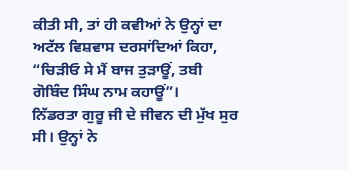ਕੀਤੀ ਸੀ, ਤਾਂ ਹੀ ਕਵੀਆਂ ਨੇ ਉਨ੍ਹਾਂ ਦਾ ਅਟੱਲ ਵਿਸ਼ਵਾਸ ਦਰਸਾਂਦਿਆਂ ਕਿਹਾ, “ਚਿੜੀਓ ਸੇ ਮੈਂ ਬਾਜ ਤੁੜਾਊਂ, ਤਬੀ ਗੋਬਿੰਦ ਸਿੰਘ ਨਾਮ ਕਹਾਊਂ”।
ਨਿੱਡਰਤਾ ਗੁਰੂ ਜੀ ਦੇ ਜੀਵਨ ਦੀ ਮੁੱਖ ਸੁਰ ਸੀ। ਉਨ੍ਹਾਂ ਨੇ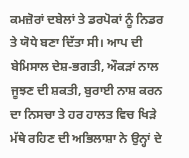ਕਮਜ਼ੋਰਾਂ ਦਬੇਲਾਂ ਤੇ ਡਰਪੋਕਾਂ ਨੂੰ ਨਿਡਰ ਤੇ ਯੋਧੇ ਬਣਾ ਦਿੱਤਾ ਸੀ। ਆਪ ਦੀ ਬੇਮਿਸਾਲ ਦੇਸ਼-ਭਗਤੀ, ਔਕੜਾਂ ਨਾਲ ਜੂਝਣ ਦੀ ਸ਼ਕਤੀ, ਬੁਰਾਈ ਨਾਸ਼ ਕਰਨ ਦਾ ਨਿਸਚਾ ਤੇ ਹਰ ਹਾਲਤ ਵਿਚ ਖਿੜੇ ਮੱਥੇ ਰਹਿਣ ਦੀ ਅਭਿਲਾਸ਼ਾ ਨੇ ਉਨ੍ਹਾਂ ਦੇ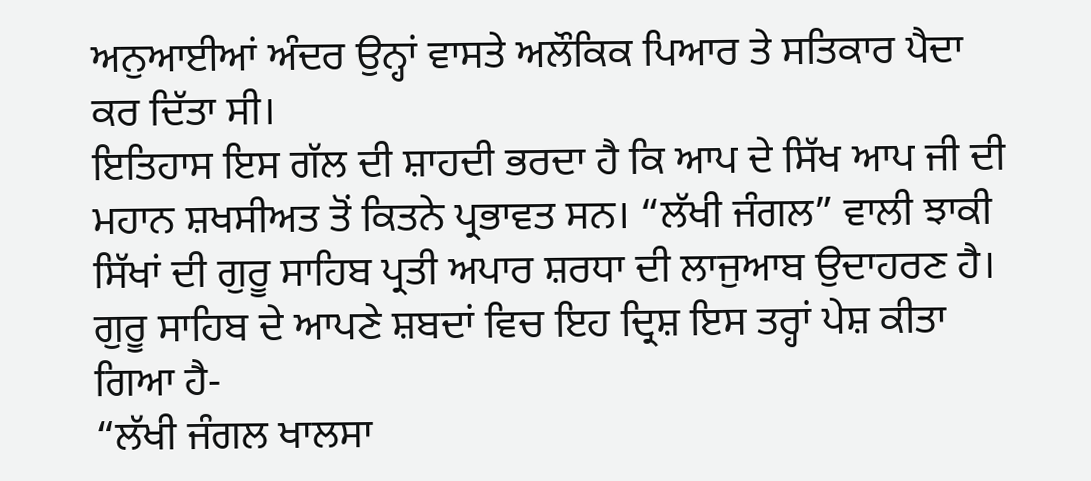ਅਨੁਆਈਆਂ ਅੰਦਰ ਉਨ੍ਹਾਂ ਵਾਸਤੇ ਅਲੌਕਿਕ ਪਿਆਰ ਤੇ ਸਤਿਕਾਰ ਪੈਦਾ ਕਰ ਦਿੱਤਾ ਸੀ।
ਇਤਿਹਾਸ ਇਸ ਗੱਲ ਦੀ ਸ਼ਾਹਦੀ ਭਰਦਾ ਹੈ ਕਿ ਆਪ ਦੇ ਸਿੱਖ ਆਪ ਜੀ ਦੀ ਮਹਾਨ ਸ਼ਖਸੀਅਤ ਤੋਂ ਕਿਤਨੇ ਪ੍ਰਭਾਵਤ ਸਨ। “ਲੱਖੀ ਜੰਗਲ” ਵਾਲੀ ਝਾਕੀ ਸਿੱਖਾਂ ਦੀ ਗੁਰੂ ਸਾਹਿਬ ਪ੍ਰਤੀ ਅਪਾਰ ਸ਼ਰਧਾ ਦੀ ਲਾਜੁਆਬ ਉਦਾਹਰਣ ਹੈ। ਗੁਰੂ ਸਾਹਿਬ ਦੇ ਆਪਣੇ ਸ਼ਬਦਾਂ ਵਿਚ ਇਹ ਦ੍ਰਿਸ਼ ਇਸ ਤਰ੍ਹਾਂ ਪੇਸ਼ ਕੀਤਾ ਗਿਆ ਹੈ-
“ਲੱਖੀ ਜੰਗਲ ਖਾਲਸਾ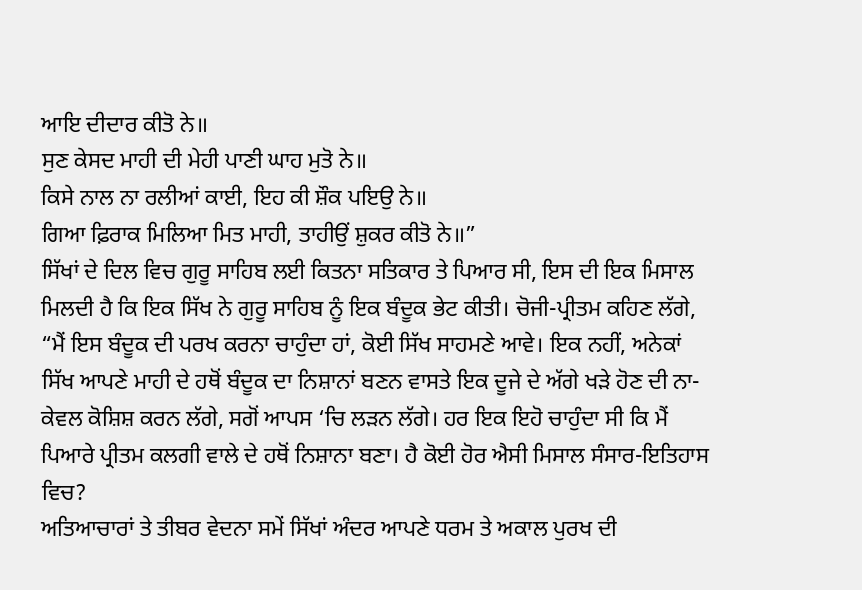ਆਇ ਦੀਦਾਰ ਕੀਤੋ ਨੇ॥
ਸੁਣ ਕੇਸਦ ਮਾਹੀ ਦੀ ਮੇਹੀ ਪਾਣੀ ਘਾਹ ਮੁਤੋ ਨੇ॥
ਕਿਸੇ ਨਾਲ ਨਾ ਰਲੀਆਂ ਕਾਈ, ਇਹ ਕੀ ਸ਼ੌਕ ਪਇਉ ਨੇ॥
ਗਿਆ ਫ਼ਿਰਾਕ ਮਿਲਿਆ ਮਿਤ ਮਾਹੀ, ਤਾਹੀਉਂ ਸ਼ੁਕਰ ਕੀਤੋ ਨੇ॥”
ਸਿੱਖਾਂ ਦੇ ਦਿਲ ਵਿਚ ਗੁਰੂ ਸਾਹਿਬ ਲਈ ਕਿਤਨਾ ਸਤਿਕਾਰ ਤੇ ਪਿਆਰ ਸੀ, ਇਸ ਦੀ ਇਕ ਮਿਸਾਲ ਮਿਲਦੀ ਹੈ ਕਿ ਇਕ ਸਿੱਖ ਨੇ ਗੁਰੂ ਸਾਹਿਬ ਨੂੰ ਇਕ ਬੰਦੂਕ ਭੇਟ ਕੀਤੀ। ਚੋਜੀ-ਪ੍ਰੀਤਮ ਕਹਿਣ ਲੱਗੇ, “ਮੈਂ ਇਸ ਬੰਦੂਕ ਦੀ ਪਰਖ ਕਰਨਾ ਚਾਹੁੰਦਾ ਹਾਂ, ਕੋਈ ਸਿੱਖ ਸਾਹਮਣੇ ਆਵੇ। ਇਕ ਨਹੀਂ, ਅਨੇਕਾਂ ਸਿੱਖ ਆਪਣੇ ਮਾਹੀ ਦੇ ਹਥੋਂ ਬੰਦੂਕ ਦਾ ਨਿਸ਼ਾਨਾਂ ਬਣਨ ਵਾਸਤੇ ਇਕ ਦੂਜੇ ਦੇ ਅੱਗੇ ਖੜੇ ਹੋਣ ਦੀ ਨਾ-ਕੇਵਲ ਕੋਸ਼ਿਸ਼ ਕਰਨ ਲੱਗੇ, ਸਗੋਂ ਆਪਸ ‘ਚਿ ਲੜਨ ਲੱਗੇ। ਹਰ ਇਕ ਇਹੋ ਚਾਹੁੰਦਾ ਸੀ ਕਿ ਮੈਂ ਪਿਆਰੇ ਪ੍ਰੀਤਮ ਕਲਗੀ ਵਾਲੇ ਦੇ ਹਥੋਂ ਨਿਸ਼ਾਨਾ ਬਣਾ। ਹੈ ਕੋਈ ਹੋਰ ਐਸੀ ਮਿਸਾਲ ਸੰਸਾਰ-ਇਤਿਹਾਸ ਵਿਚ?
ਅਤਿਆਚਾਰਾਂ ਤੇ ਤੀਬਰ ਵੇਦਨਾ ਸਮੇਂ ਸਿੱਖਾਂ ਅੰਦਰ ਆਪਣੇ ਧਰਮ ਤੇ ਅਕਾਲ ਪੁਰਖ ਦੀ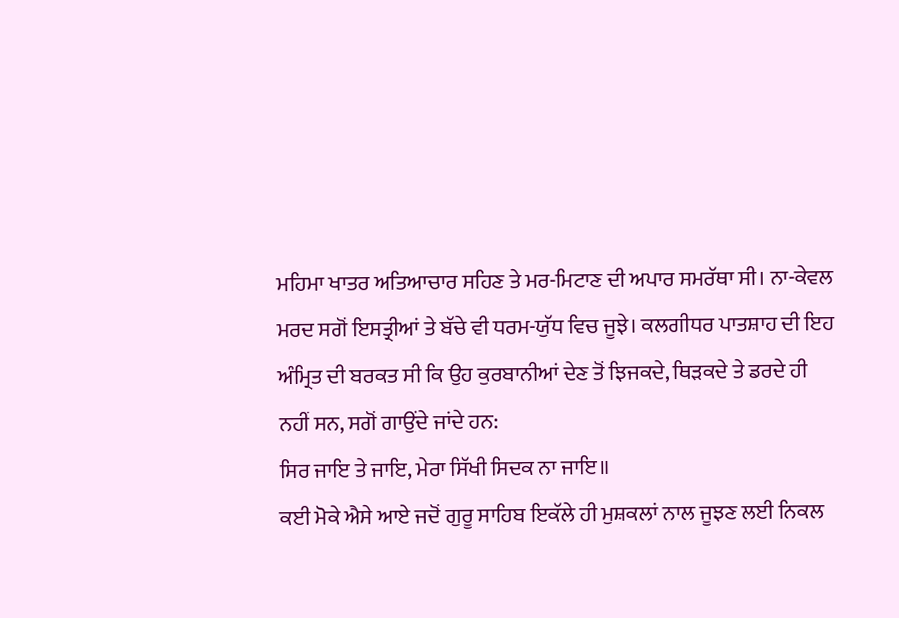ਮਹਿਮਾ ਖਾਤਰ ਅਤਿਆਚਾਰ ਸਹਿਣ ਤੇ ਮਰ-ਮਿਟਾਣ ਦੀ ਅਪਾਰ ਸਮਰੱਥਾ ਸੀ। ਨਾ-ਕੇਵਲ ਮਰਦ ਸਗੋਂ ਇਸਤ੍ਰੀਆਂ ਤੇ ਬੱਚੇ ਵੀ ਧਰਮ-ਯੁੱਧ ਵਿਚ ਜੂਝੇ। ਕਲਗੀਧਰ ਪਾਤਸ਼ਾਹ ਦੀ ਇਹ ਅੰਮ੍ਰਿਤ ਦੀ ਬਰਕਤ ਸੀ ਕਿ ਉਹ ਕੁਰਬਾਨੀਆਂ ਦੇਣ ਤੋਂ ਝਿਜਕਦੇ, ਥਿੜਕਦੇ ਤੇ ਡਰਦੇ ਹੀ ਨਹੀਂ ਸਨ, ਸਗੋਂ ਗਾਉਂਦੇ ਜਾਂਦੇ ਹਨ:
ਸਿਰ ਜਾਇ ਤੇ ਜਾਇ, ਮੇਰਾ ਸਿੱਖੀ ਸਿਦਕ ਨਾ ਜਾਇ॥
ਕਈ ਮੋਕੇ ਐਸੇ ਆਏ ਜਦੋਂ ਗੁਰੂ ਸਾਹਿਬ ਇਕੱਲੇ ਹੀ ਮੁਸ਼ਕਲਾਂ ਨਾਲ ਜੂਝਣ ਲਈ ਨਿਕਲ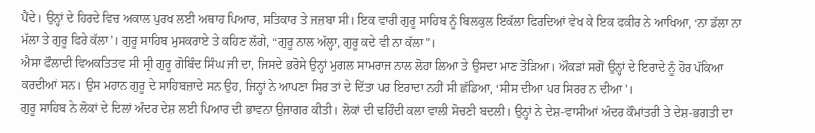ਪੈਂਦੇ। ਉਨ੍ਹਾਂ ਦੇ ਹਿਰਦੇ ਵਿਚ ਅਕਾਲ ਪੁਰਖ ਲਈ ਅਥਾਹ ਪਿਆਰ, ਸਤਿਕਾਰ ਤੇ ਜਜ਼ਬਾ ਸੀ। ਇਕ ਵਾਰੀ ਗੁਰੂ ਸਾਹਿਬ ਨੂੰ ਬਿਲਕੁਲ ਇਕੱਲਾ ਫਿਰਦਿਆਂ ਵੇਖ ਕੇ ਇਕ ਫਕੀਰ ਨੇ ਆਖਿਆ, ‘ਨਾ ਡੱਲਾ ਨਾ ਮੱਲਾ ਤੇ ਗੁਰੂ ਫਿਰੇ ਕੱਲਾ’। ਗੁਰੂ ਸਾਹਿਬ ਮੁਸਕਰਾਏ ਤੇ ਕਹਿਣ ਲੱਗੇ, “ਗੁਰੂ ਨਾਲ ਅੱਲ੍ਹਾ, ਗੁਰੂ ਕਦੇ ਵੀ ਨਾ ਕੱਲਾ”।
ਐਸਾ ਫੌਲਾਦੀ ਵਿਅਕਤਿਤਵ ਸੀ ਸ੍ਰੀ ਗੁਰੂ ਗੋਬਿੰਦ ਸਿੰਘ ਜੀ ਦਾ, ਜਿਸਦੇ ਭਰੋਸੇ ਉਨ੍ਹਾਂ ਮੁਗਲ ਸਾਮਰਾਜ ਨਾਲ ਲੋਹਾ ਲਿਆ ਤੇ ਉਸਦਾ ਮਾਣ ਤੋੜਿਆ। ਔਕੜਾਂ ਸਗੋਂ ਉਨ੍ਹਾਂ ਦੇ ਇਰਾਦੇ ਨੂੰ ਹੋਰ ਪੱਕਿਆ ਕਰਦੀਆਂ ਸਨ। ਉਸ ਮਹਾਨ ਗੁਰੂ ਦੇ ਸਾਹਿਬਜ਼ਾਦੇ ਸਨ ਉਹ, ਜਿਨ੍ਹਾਂ ਨੇ ਆਪਣਾ ਸਿਰ ਤਾਂ ਦੇ ਦਿੱਤਾ ਪਰ ਇਰਾਦਾ ਨਹੀਂ ਸੀ ਛੱਡਿਆ, ‘ਸੀਸ ਦੀਆ ਪਰ ਸਿਰਰ ਨ ਦੀਆ’।
ਗੁਰੂ ਸਾਹਿਬ ਨੇ ਲੋਕਾਂ ਦੇ ਦਿਲਾਂ ਅੰਦਰ ਦੇਸ਼ ਲਈ ਪਿਆਰ ਦੀ ਭਾਵਨਾ ਉਜਾਗਰ ਕੀਤੀ। ਲੋਕਾਂ ਦੀ ਢਹਿੰਦੀ ਕਲਾ ਵਾਲੀ ਸੋਚਣੀ ਬਦਲੀ। ਉਨ੍ਹਾਂ ਨੇ ਦੇਸ਼-ਵਾਸੀਆਂ ਅੰਦਰ ਕੌਮਾਂਤਰੀ ਤੇ ਦੇਸ਼-ਭਗਤੀ ਦਾ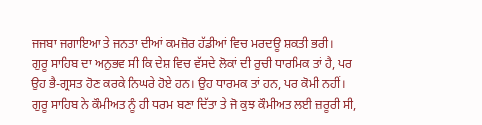ਜਜਬਾ ਜਗਾਇਆ ਤੇ ਜਨਤਾ ਦੀਆਂ ਕਮਜ਼ੋਰ ਹੱਡੀਆਂ ਵਿਚ ਮਰਦਊ ਸ਼ਕਤੀ ਭਰੀ।
ਗੁਰੂ ਸਾਹਿਬ ਦਾ ਅਨੁਭਵ ਸੀ ਕਿ ਦੇਸ਼ ਵਿਚ ਵੱਸਦੇ ਲੋਕਾਂ ਦੀ ਰੁਚੀ ਧਾਰਮਿਕ ਤਾਂ ਹੈ, ਪਰ ਉਹ ਭੈ-ਗ੍ਰਸਤ ਹੋਣ ਕਰਕੇ ਨਿਘਰੇ ਹੋਏ ਹਨ। ਉਹ ਧਾਰਮਕ ਤਾਂ ਹਨ, ਪਰ ਕੋਮੀ ਨਹੀਂ। ਗੁਰੂ ਸਾਹਿਬ ਨੇ ਕੌਮੀਅਤ ਨੂੰ ਹੀ ਧਰਮ ਬਣਾ ਦਿੱਤਾ ਤੇ ਜੋ ਕੁਝ ਕੌਮੀਅਤ ਲਈ ਜ਼ਰੂਰੀ ਸੀ,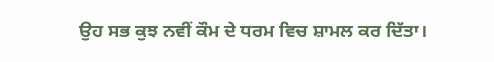ਉਹ ਸਭ ਕੁਝ ਨਵੀਂ ਕੌਮ ਦੇ ਧਰਮ ਵਿਚ ਸ਼ਾਮਲ ਕਰ ਦਿੱਤਾ।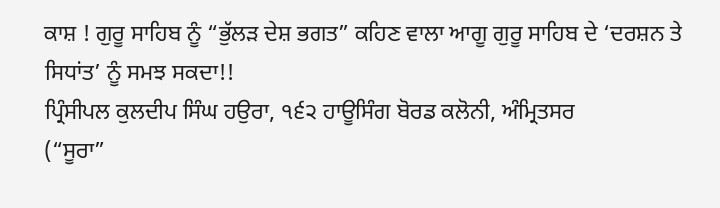ਕਾਸ਼ ! ਗੁਰੂ ਸਾਹਿਬ ਨੂੰ “ਭੁੱਲੜ ਦੇਸ਼ ਭਗਤ” ਕਹਿਣ ਵਾਲਾ ਆਗੂ ਗੁਰੂ ਸਾਹਿਬ ਦੇ ‘ਦਰਸ਼ਨ ਤੇ ਸਿਧਾਂਤ’ ਨੂੰ ਸਮਝ ਸਕਦਾ!!
ਪ੍ਰਿੰਸੀਪਲ ਕੁਲਦੀਪ ਸਿੰਘ ਹਉਰਾ, ੧੬੨ ਹਾਊਸਿੰਗ ਬੋਰਡ ਕਲੋਨੀ, ਅੰਮ੍ਰਿਤਸਰ
(“ਸੂਰਾ”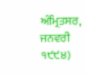ਅੰਮ੍ਰਿਤਸਰ, ਜਨਵਰੀ ੧੯੯੪)